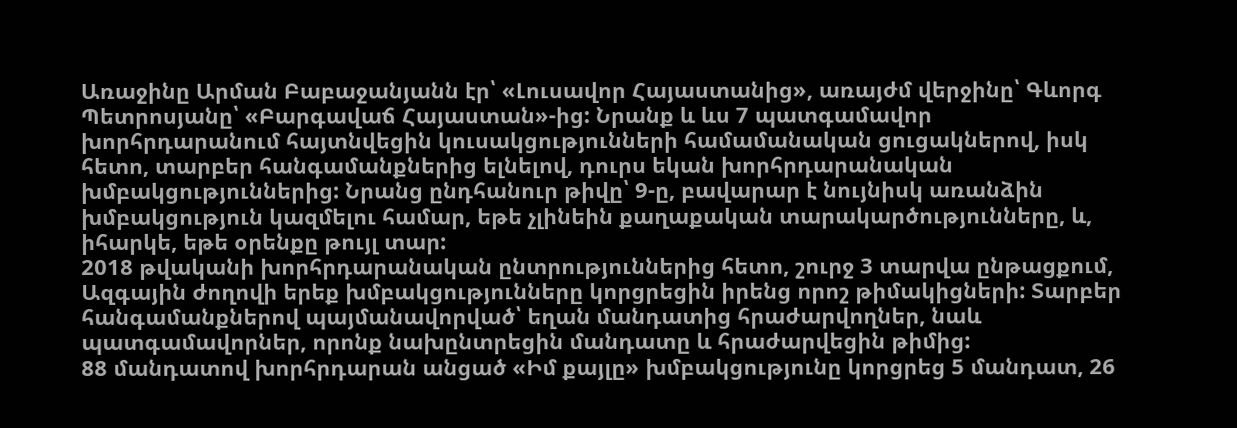Առաջինը Արման Բաբաջանյանն էր՝ «Լուսավոր Հայաստանից», առայժմ վերջինը՝ Գևորգ Պետրոսյանը՝ «Բարգավաճ Հայաստան»-ից: Նրանք և ևս 7 պատգամավոր խորհրդարանում հայտնվեցին կուսակցությունների համամանական ցուցակներով, իսկ հետո, տարբեր հանգամանքներից ելնելով, դուրս եկան խորհրդարանական խմբակցություններից: Նրանց ընդհանուր թիվը՝ 9-ը, բավարար է նույնիսկ առանձին խմբակցություն կազմելու համար, եթե չլինեին քաղաքական տարակարծությունները, և, իհարկե, եթե օրենքը թույլ տար:
2018 թվականի խորհրդարանական ընտրություններից հետո, շուրջ 3 տարվա ընթացքում, Ազգային ժողովի երեք խմբակցությունները կորցրեցին իրենց որոշ թիմակիցների: Տարբեր հանգամանքներով պայմանավորված՝ եղան մանդատից հրաժարվողներ, նաև պատգամավորներ, որոնք նախընտրեցին մանդատը և հրաժարվեցին թիմից:
88 մանդատով խորհրդարան անցած «Իմ քայլը» խմբակցությունը կորցրեց 5 մանդատ, 26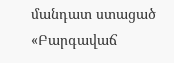մանդատ ստացած «Բարգավաճ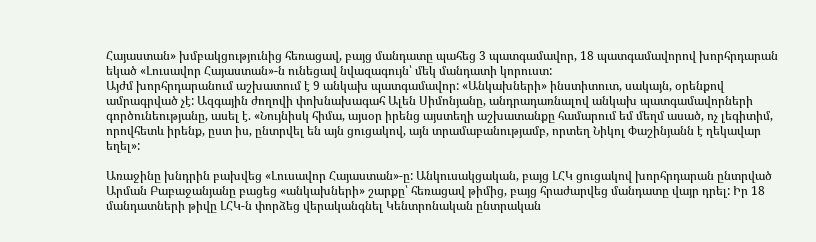Հայաստան» խմբակցությունից հեռացավ, բայց մանդատը պահեց 3 պատգամավոր, 18 պատգամավորով խորհրդարան եկած «Լուսավոր Հայաստան»-ն ունեցավ նվազագույն՝ մեկ մանդատի կորուստ:
Այժմ խորհրդարանում աշխատում է 9 անկախ պատգամավոր: «Անկախների» ինստիտուտ, սակայն, օրենքով ամրագրված չէ: Ազգային ժողովի փոխնախագահ Ալեն Սիմոնյանը, անդրադառնալով անկախ պատգամավորների գործունեությանը, ասել է. «Նույնիսկ հիմա, այսօր իրենց այստեղի աշխատանքը համարում եմ մեղմ ասած, ոչ լեգիտիմ, որովհետև իրենք, ըստ իս, ընտրվել են այն ցուցակով, այն տրամաբանությամբ, որտեղ Նիկոլ Փաշինյանն է ղեկավար եղել»:

Առաջինը խնդրին բախվեց «Լուսավոր Հայաստան»-ը: Անկուսակցական, բայց ԼՀԿ ցուցակով խորհրդարան ընտրված Արման Բաբաջանյանը բացեց «անկախների» շարքը՝ հեռացավ թիմից, բայց հրաժարվեց մանդատը վայր դրել: Իր 18 մանդատների թիվը ԼՀԿ-ն փորձեց վերականգնել Կենտրոնական ընտրական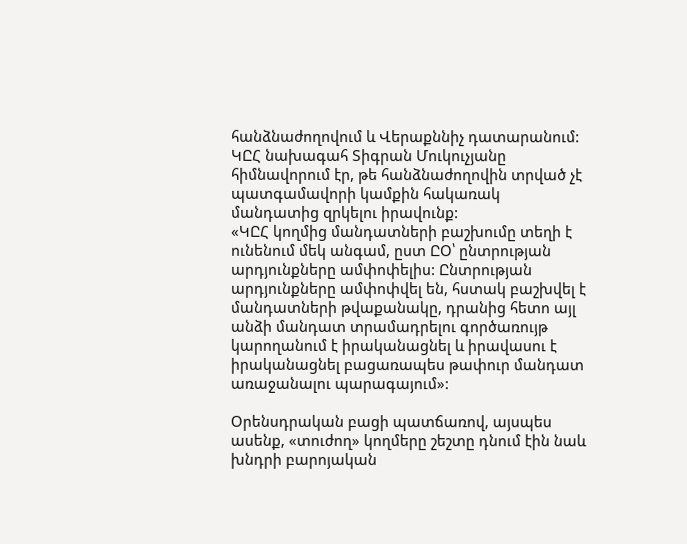հանձնաժողովում և Վերաքննիչ դատարանում: ԿԸՀ նախագահ Տիգրան Մուկուչյանը հիմնավորում էր, թե հանձնաժողովին տրված չէ պատգամավորի կամքին հակառակ մանդատից զրկելու իրավունք:
«ԿԸՀ կողմից մանդատների բաշխումը տեղի է ունենում մեկ անգամ, ըստ ԸՕ՝ ընտրության արդյունքները ամփոփելիս: Ընտրության արդյունքները ամփոփվել են, հստակ բաշխվել է մանդատների թվաքանակը, դրանից հետո այլ անձի մանդատ տրամադրելու գործառույթ կարողանում է իրականացնել և իրավասու է իրականացնել բացառապես թափուր մանդատ առաջանալու պարագայում»:

Օրենսդրական բացի պատճառով, այսպես ասենք, «տուժող» կողմերը շեշտը դնում էին նաև խնդրի բարոյական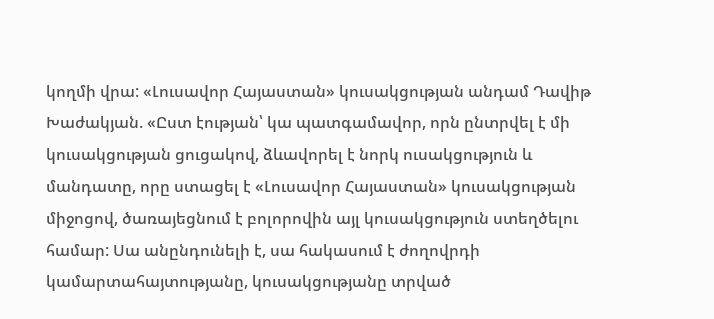կողմի վրա: «Լուսավոր Հայաստան» կուսակցության անդամ Դավիթ Խաժակյան. «Ըստ էության՝ կա պատգամավոր, որն ընտրվել է մի կուսակցության ցուցակով, ձևավորել է նորկ ուսակցություն և մանդատը, որը ստացել է «Լուսավոր Հայաստան» կուսակցության միջոցով, ծառայեցնում է բոլորովին այլ կուսակցություն ստեղծելու համար: Սա անընդունելի է, սա հակասում է ժողովրդի կամարտահայտությանը, կուսակցությանը տրված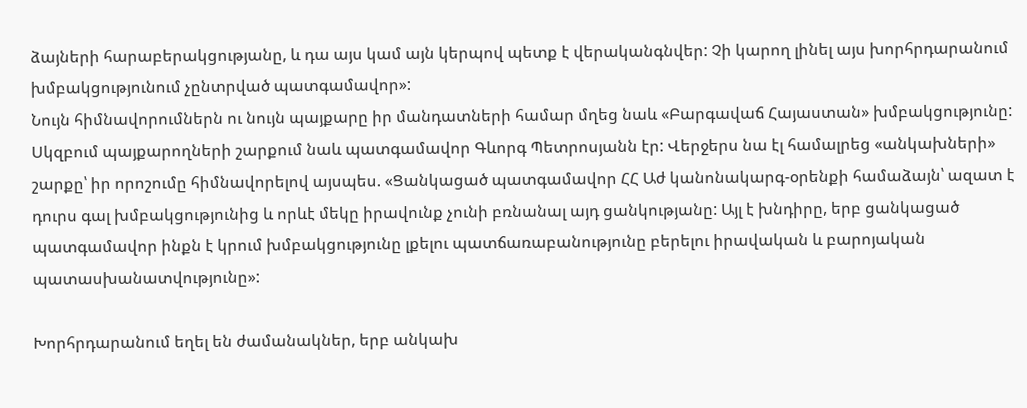ձայների հարաբերակցությանը, և դա այս կամ այն կերպով պետք է վերականգնվեր: Չի կարող լինել այս խորհրդարանում խմբակցությունում չընտրված պատգամավոր»:
Նույն հիմնավորումներն ու նույն պայքարը իր մանդատների համար մղեց նաև «Բարգավաճ Հայաստան» խմբակցությունը: Սկզբում պայքարողների շարքում նաև պատգամավոր Գևորգ Պետրոսյանն էր: Վերջերս նա էլ համալրեց «անկախների» շարքը՝ իր որոշումը հիմնավորելով այսպես. «Ցանկացած պատգամավոր ՀՀ Աժ կանոնակարգ-օրենքի համաձայն՝ ազատ է դուրս գալ խմբակցությունից և որևէ մեկը իրավունք չունի բռնանալ այդ ցանկությանը: Այլ է խնդիրը, երբ ցանկացած պատգամավոր ինքն է կրում խմբակցությունը լքելու պատճառաբանությունը բերելու իրավական և բարոյական պատասխանատվությունը»:

Խորհրդարանում եղել են ժամանակներ, երբ անկախ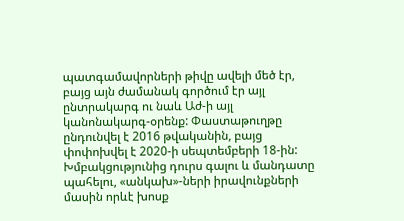պատգամավորների թիվը ավելի մեծ էր, բայց այն ժամանակ գործում էր այլ ընտրակարգ ու նաև Աժ-ի այլ կանոնակարգ-օրենք: Փաստաթուղթը ընդունվել է 2016 թվականին, բայց փոփոխվել է 2020-ի սեպտեմբերի 18-ին: Խմբակցությունից դուրս գալու և մանդատը պահելու, «անկախ»-ների իրավունքների մասին որևէ խոսք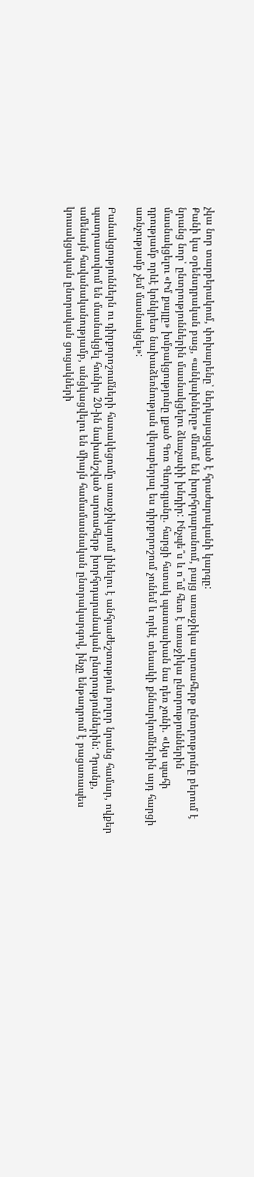չկա նոր տարբերակում, փոխարենը՝ ներկայացված է հրաժարականի կարգը:
Քանի կա օրենսդրական բաց, «անկախները» մնում են խորհրդարանում, բայց առաջիկա արտահերթ ընտրությունը բերում է նրանց նոր՝ ընտրություններին մասնակցելու ձևաչափի խնդիր: Ինչպե՞ս և ո՞ւմ հետ է առաջիկա ընտրություններին մասնակցելու «Իմ քայլը» խմբակցությունը լքած Գոռ Գևորգյանը. հարցի հստակ պատասխան նա դեռ չունի. «Այս պահի դրությամբ որևէ կոնկրետ նախաձեռնության վերաբերյալ ես դիրքորոշում չունեմ և որևէ տեսակի քննարկումներին այդ հարցի առնչությամբ չեմ մասնակցել»:

Բանակցություններն ու դիրքորոշումների հստակեցումը առաջիկայում լինելու է անհրաժեշտություն բոլոր նրանց համար, ովքեր պատրաստվում են մասնակցել հունիս 20-ին նախանշված արտահերթ խորհրդարանական ընտրություններին: Դրանք, ամենայն հավանականությամբ, անցկացվելու են միայն համամասնական ընտրակարգով, ինչը ենթադրում է բացառապես կուսակցական ընտրական ցուցակների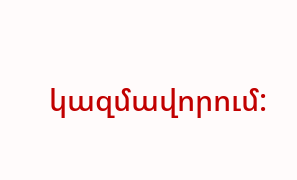կազմավորում: